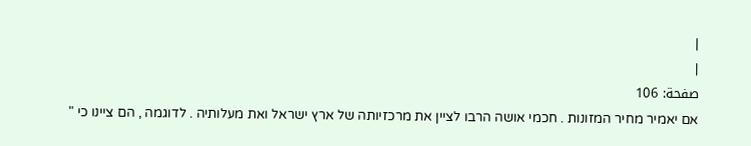|
|
صفحة: 106
אם יאמיר מחיר המזונות . חכמי אושה הרבו לציין את מרכזיותה של ארץ ישראל ואת מעלותיה . לדוגמה , הם ציינו כי "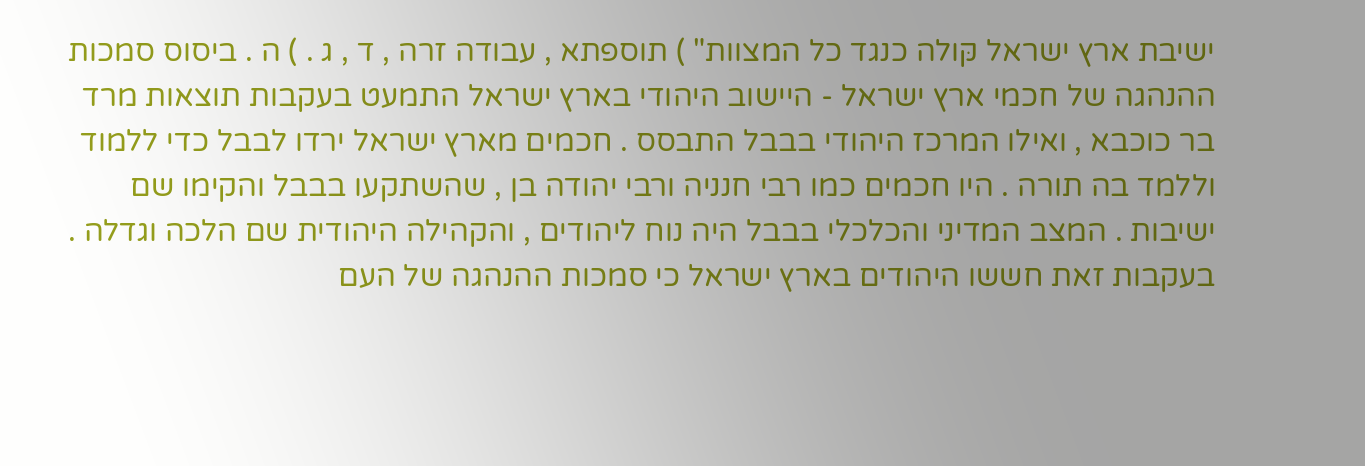ישיבת ארץ ישראל קּולה כנגד כל המצוות" ) תוספתא , עבודה זרה , ד , ג . ) ה . ביסוס סמכות ההנהגה של חכמי ארץ ישראל - היישוב היהודי בארץ ישראל התמעט בעקבות תוצאות מרד בר כוכבא , ואילו המרכז היהודי בבבל התבסס . חכמים מארץ ישראל ירדו לבבל כדי ללמוד וללמד בה תורה . היו חכמים כמו רבי חנניה ורבי יהודה בן , שהשתקעו בבבל והקימו שם ישיבות . המצב המדיני והכלכלי בבבל היה נוח ליהודים , והקהילה היהודית שם הלכה וגדלה . בעקבות זאת חששו היהודים בארץ ישראל כי סמכות ההנהגה של העם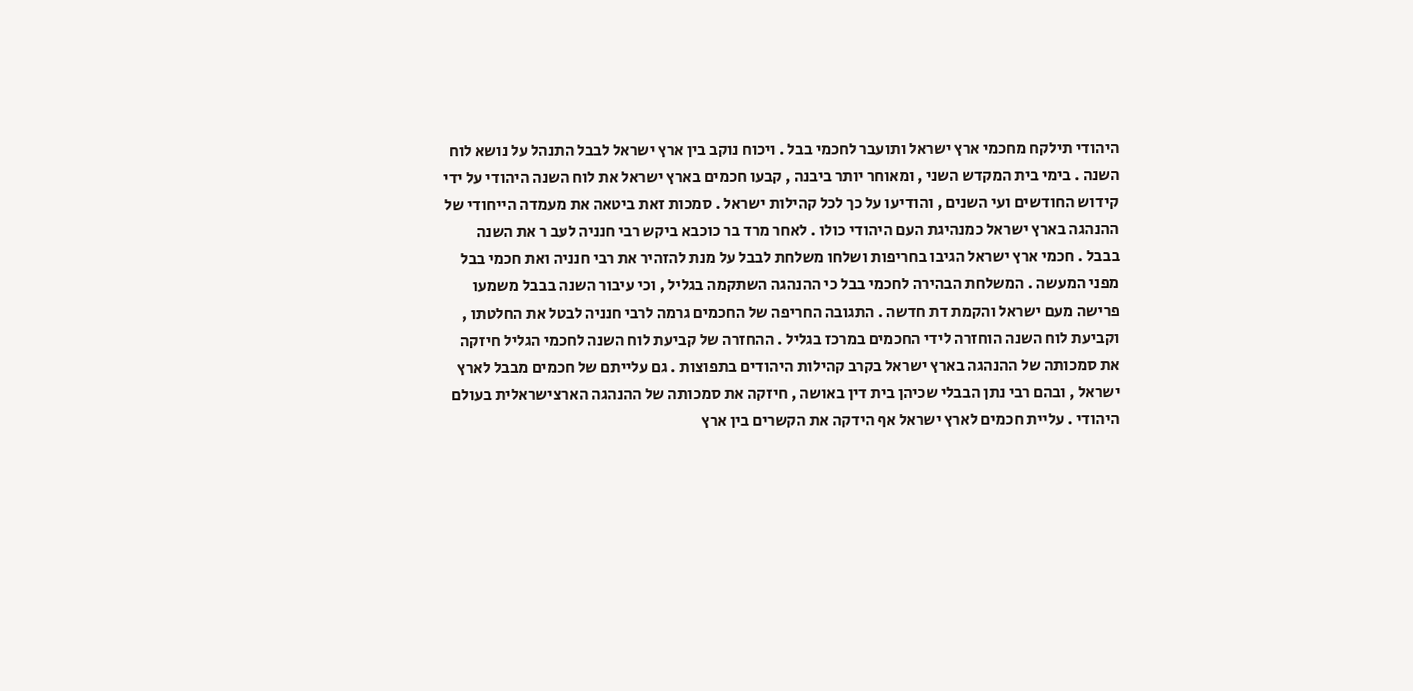היהודי תילקח מחכמי ארץ ישראל ותועבר לחכמי בבל . ויכוח נוקב בין ארץ ישראל לבבל התנהל על נושא לוח השנה . בימי בית המקדש השני , ומאוחר יותר ביבנה , קבעו חכמים בארץ ישראל את לוח השנה היהודי על ידי קידוש החודשים ועי השנים , והודיעו על כך לכל קהילות ישראל . סמכות זאת ביטאה את מעמדה הייחודי של ההנהגה בארץ ישראל כמנהיגת העם היהודי כולו . לאחר מרד בר כוכבא ביקש רבי חנניה לעּב ר את השנה בבבל . חכמי ארץ ישראל הגיבו בחריפות ושלחו משלחת לבבל על מנת להזהיר את רבי חנניה ואת חכמי בבל מפני המעשה . המשלחת הבהירה לחכמי בבל כי ההנהגה השתקמה בגליל , וכי עיבור השנה בבבל משמעו פרישה מעם ישראל והקמת דת חדשה . התגובה החריפה של החכמים גרמה לרבי חנניה לבטל את החלטתו , וקביעת לוח השנה הוחזרה לידי החכמים במרכז בגליל . ההחזרה של קביעת לוח השנה לחכמי הגליל חיזקה את סמכותה של ההנהגה בארץ ישראל בקרב קהילות היהודים בתפוצות . גם עלייתם של חכמים מבבל לארץ ישראל , ובהם רבי נתן הבבלי שכיהן בית דין באושה , חיזקה את סמכותה של ההנהגה הארצישראלית בעולם היהודי . עליית חכמים לארץ ישראל אף הידקה את הקשרים בין ארץ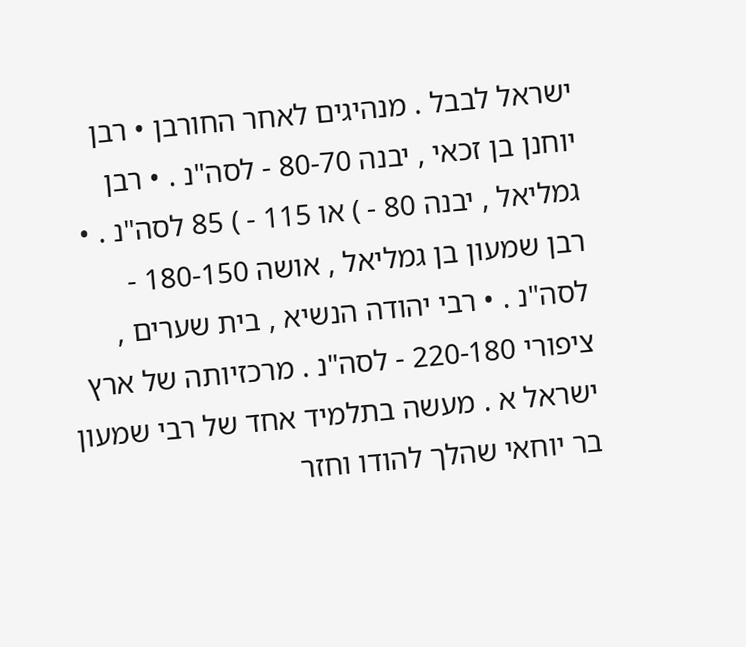ישראל לבבל . מנהיגים לאחר החורבן • רבן יוחנן בן זכאי , יבנה 80-70 - לסה"נ . • רבן גמליאל , יבנה 80 - ) או 115 - ) 85 לסה"נ . • רבן שמעון בן גמליאל , אושה 180-150 - לסה"נ . • רבי יהודה הנשיא , בית שערים , ציפורי 220-180 - לסה"נ . מרכזיותה של ארץ ישראל א . מעשה בתלמיד אחד של רבי שמעון בר יוחאי שהלך להודו וחזר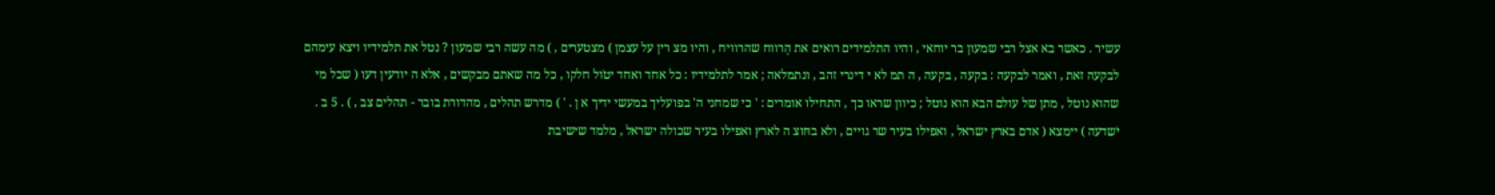עשיר . כאשר בא אצל רבי שמעון בר יוחאי , והיו התלמידים רואים את הֶרווח שהרוויח , והיו מצ רין על עצמן ) מצטערים , ) מה עשה רבי שמעון ? נטל את תלמידיו ויצא עימהם לבקעה זאת , ואמר לבקעה : בקעה , בקעה , ה תמ לא י דינרי זהב , ונתמלאה ; אמר לתלמידיו : כל אחד ואחד יטֹול חלקו , כל מה שאתם מבקשים , אלא ה יודעין דעּו ( שכל מי שהוא נוטל , מתן של עולם הבא הוא נוטל ; כיוון שראו כך , התחילו אומרים : ' כי שמחני ה' בפועליך במעשי ידיך א ן . ' ) מדרש תהלים , מהדורת בובר - תהלים צב , ) . 5 ב . יׁשדעה ) יימצא ( אדם בארץ ישראל , ואפילו בעיר שר גויים , ולא בחּוצ ה לארץ ואפילו בעיר שכולה ישראל , מלמד שישיבת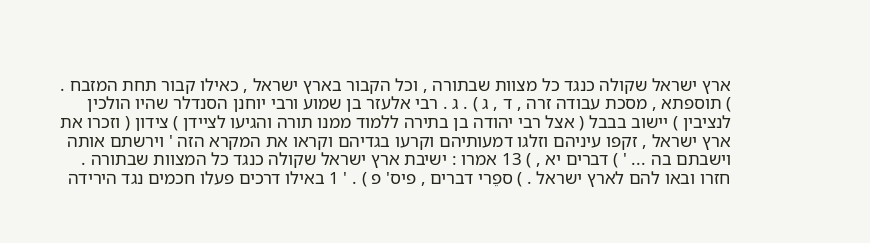ארץ ישראל שקולה כנגד כל מצוות שבתורה , וכל הקבור בארץ ישראל , כאילו קבור תחת המזבח . ) תוספתא , מסכת עבודה זרה , ד , ג ) . ג . רבי אלעזר בן שמוע ורבי יוחנן הסנדלר שהיו הולכין לנציבין ) יישוב בבבל ( אצל רבי יהודה בן בתירה ללמוד ממנו תורה והגיעו לציידן ) צידון ( וזכרו את ארץ ישראל , זקפו עיניהם וזלגו דמעותיהם וקרעו בגדיהם וקראו את המקרא הזה ' וירשתם אותה וישבתם בה ... ' ) דברים יא , ) 13 אמרו : ישיבת ארץ ישראל שקולה כנגד כל המצוות שבתורה . חזרו ובאו להם לארץ ישראל . ) ספֵרי דברים , פיס' פ ) . ' 1 באילו דרכים פעלו חכמים נגד הירידה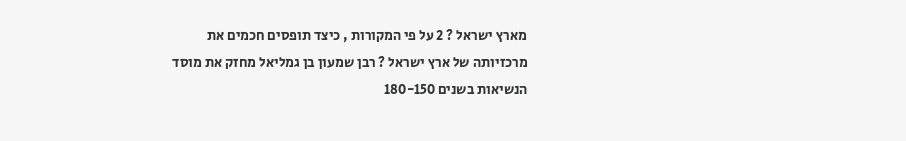מארץ ישראל ? 2 על פי המקורות , כיצד תופסים חכמים את מרכזיותה של ארץ ישראל ? רבן שמעון בן גמליאל מחזק את מוסד הנשיאות בשנים 180-150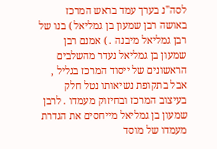לסה"נ בערך עמד בראש המרכז באושה רבן שמעון בן גמליאל ) בנו של רבן גמליאל מיבנה . ) אמנם רבן שמעון בן גמליאל נעדר מהשלבים הראשונים של ייסוד המרכז בגליל , אבל בתקופת נשיאותו נטל חלק בעיצוב המרכז ובחיזוק מעמדו . לרבן שמעון בן גמליאל מייחסים את הגדרת מעמדו של מוסד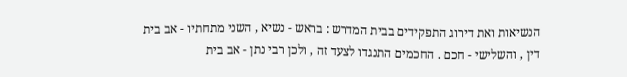הנשיאות ואת דירוג התפקידים בבית המדרש : בראש - נשיא , השני מתחתיו - אב בית דין , והשלישי - חכם . החכמים התנגדו לצעד זה , ולכן רבי נתן - אב בית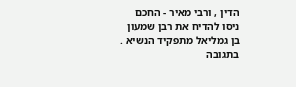הדין , ורבי מאיר - החכם ניסו להדיח את רבן שמעון בן גמליאל מתפקיד הנשיא . בתגובה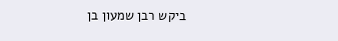ביקש רבן שמעון בן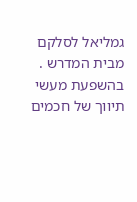גמליאל לסלקם מבית המדרש . בהשפעת מעשי תיווך של חכמים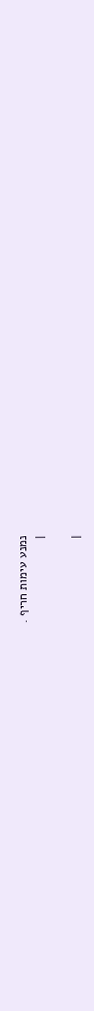נמנע עימות חריף .
|

|